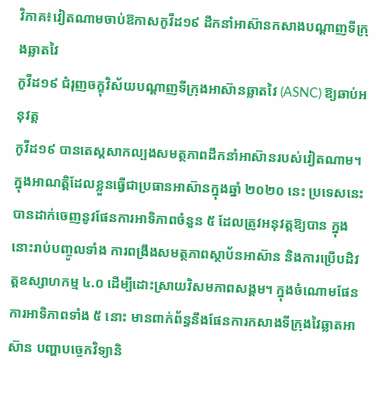វិភាគ៖វៀតណាមចាប់ឱកាសកូវីដ១៩ ដឹកនាំអាស៊ានកសាងបណ្តាញទីក្រុងឆ្លាតវៃ
កូវីដ១៩ ជំរុញចក្ខុវិស័យបណ្តាញទីក្រុងអាស៊ានឆ្លាតវៃ (ASNC) ឱ្យឆាប់អនុវត្ត
កូវីដ១៩ បានតេស្តសាកល្បងសមត្ថភាពដឹកនាំអាស៊ានរបស់វៀតណាម។ ក្នុងអាណត្តិដែលខ្លួនធ្វើជាប្រធានអាស៊ានក្នុងឆ្នាំ ២០២០ នេះ ប្រទេសនេះបានដាក់ចេញនូវផែនការអាទិភាពចំនួន ៥ ដែលត្រូវអនុវត្តឱ្យបាន ក្នុងនោះរាប់បញ្ចូលទាំង ការពង្រឹងសមត្ថភាពស្ថាប័នអាស៊ាន និងការប្រើបដិវត្តឧស្សាហកម្ម ៤.០ ដើម្បីដោះស្រាយវិសមភាពសង្គម។ ក្នុងចំណោមផែនការអាទិភាពទាំង ៥ នោះ មានពាក់ព័ន្ធនឹងផែនការកសាងទីក្រុងវៃឆ្លាតអាស៊ាន បញ្ហាបច្ចេកវិទ្យានិ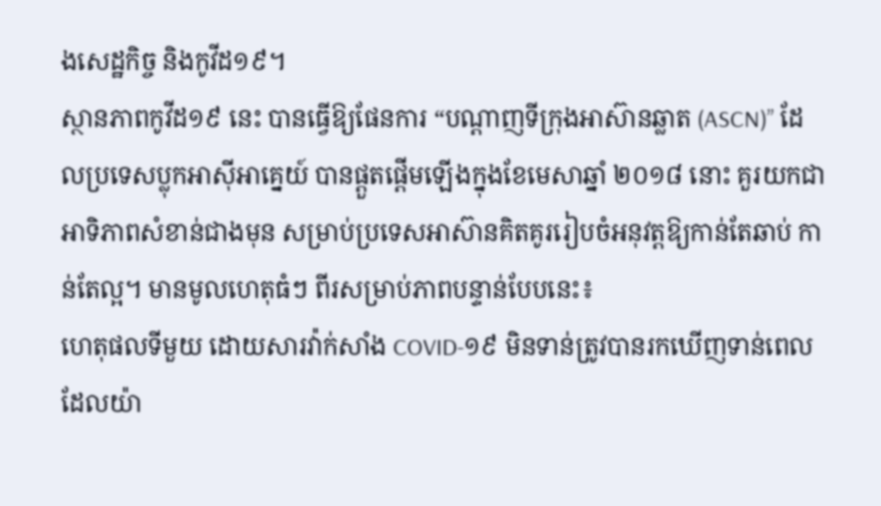ងសេដ្ឋកិច្ច និងកូវីដ១៩។
ស្ថានភាពកូវីដ១៩ នេះ បានធ្វើឱ្យផែនការ “បណ្តាញទីក្រុងអាស៊ានឆ្លាត (ASCN)” ដែលប្រទេសប្លុកអាស៊ីអាគ្នេយ៍ បានផ្តួតផ្តើមឡើងក្នុងខែមេសាឆ្នាំ ២០១៨ នោះ គួរយកជាអាទិភាពសំខាន់ជាងមុន សម្រាប់ប្រទេសអាស៊ានគិតគូររៀបចំអនុវត្តឱ្យកាន់តែឆាប់ កាន់តែល្អ។ មានមូលហេតុធំៗ ពីរសម្រាប់ភាពបន្ទាន់បែបនេះ៖
ហេតុផលទីមួយ ដោយសារវ៉ាក់សាំង COVID-១៩ មិនទាន់ត្រូវបានរកឃើញទាន់ពេល ដែលយ៉ា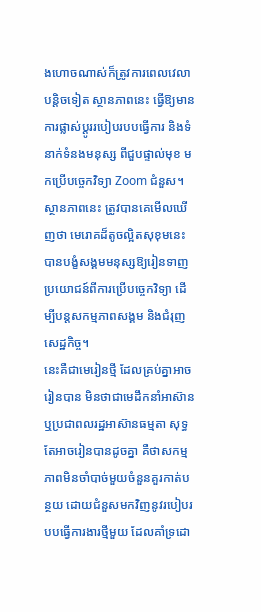ងហោចណាស់ក៏ត្រូវការពេលវេលាបន្តិចទៀត ស្ថានភាពនេះ ធ្វើឱ្យមានការផ្លាស់ប្តូររបៀបរបបធ្វើការ និងទំនាក់ទំនងមនុស្ស ពីជួបផ្ទាល់មុខ មកប្រើបច្ចេកវិទ្យា Zoom ជំនួស។ ស្ថានភាពនេះ ត្រូវបានគេមើលឃើញថា មេរោគដ៏តូចល្អិតសុខុមនេះ បានបង្ខំសង្គមមនុស្សឱ្យរៀនទាញប្រយោជន៍ពីការប្រើបច្ចេកវិទ្យា ដើម្បីបន្តសកម្មភាពសង្គម និងជំរុញសេដ្ឋកិច្ច។
នេះគឺជាមេរៀនថ្មី ដែលគ្រប់គ្នាអាចរៀនបាន មិនថាជាមេដឹកនាំអាស៊ាន ឬប្រជាពលរដ្ឋអាស៊ានធម្មតា សុទ្ធតែអាចរៀនបានដូចគ្នា គឺថាសកម្មភាពមិនចាំបាច់មួយចំនួនគួរកាត់បន្ថយ ដោយជំនួសមកវិញនូវរបៀបរបបធ្វើការងារថ្មីមួយ ដែលគាំទ្រដោ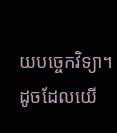យបច្ចេកវិទ្យា។ ដូចដែលយើ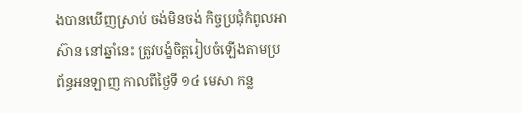ងបានឃើញស្រាប់ ចង់មិនចង់ កិច្ចប្រជុំកំពូលអាស៊ាន នៅឆ្នាំនេះ ត្រូវបង្ខំចិត្តរៀបចំឡើងតាមប្រព័ន្ធអនឡាញ កាលពីថ្ងៃទី ១៤ មេសា កន្ល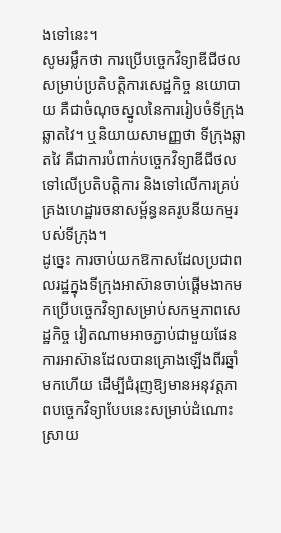ងទៅនេះ។
សូមរម្លឹកថា ការប្រើបច្ចេកវិទ្យាឌីជីថល សម្រាប់ប្រតិបត្តិការសេដ្ឋកិច្ច នយោបាយ គឺជាចំណុចស្នូលនៃការរៀបចំទីក្រុងឆ្លាតវៃ។ ឬនិយាយសាមញ្ញថា ទីក្រុងឆ្លាតវៃ គឺជាការបំពាក់បច្ចេកវិទ្យាឌីជីថលទៅលើប្រតិបត្តិការ និងទៅលើការគ្រប់គ្រងហេដ្ឋារចនាសម្ព័ន្ធនគរូបនីយកម្មរបស់ទីក្រុង។
ដូច្នេះ ការចាប់យកឱកាសដែលប្រជាពលរដ្ឋក្នុងទីក្រុងអាស៊ានចាប់ផ្តើមងាកមកប្រើបច្ចេកវិទ្យាសម្រាប់សកម្មភាពសេដ្ឋកិច្ច វៀតណាមអាចភ្ជាប់ជាមួយផែនការអាស៊ានដែលបានគ្រោងឡើងពីរឆ្នាំមកហើយ ដើម្បីជំរុញឱ្យមានអនុវត្តភាពបច្ចេកវិទ្យាបែបនេះសម្រាប់ដំណោះស្រាយ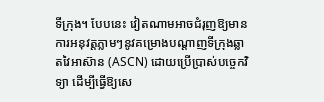ទីក្រុង។ បែបនេះ វៀតណាមអាចជំរុញឱ្យមានការអនុវត្តភ្លាមៗនូវគម្រោងបណ្តាញទីក្រុងឆ្លាតវៃអាស៊ាន (ASCN) ដោយប្រើប្រាស់បច្ចេកវិទ្យា ដើម្បីធ្វើឱ្យសេ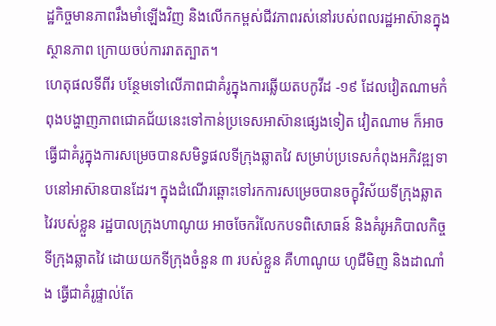ដ្ឋកិច្ចមានភាពរឹងមាំឡើងវិញ និងលើកកម្ពស់ជីវភាពរស់នៅរបស់ពលរដ្ឋអាស៊ានក្នុងស្ថានភាព ក្រោយចប់ការរាតត្បាត។
ហេតុផលទីពីរ បន្ថែមទៅលើភាពជាគំរូក្នុងការឆ្លើយតបកូវីដ -១៩ ដែលវៀតណាមកំពុងបង្ហាញភាពជោគជ័យនេះទៅកាន់ប្រទេសអាស៊ានផ្សេងទៀត វៀតណាម ក៏អាចធ្វើជាគំរូក្នុងការសម្រេចបានសមិទ្ធផលទីក្រុងឆ្លាតវៃ សម្រាប់ប្រទេសកំពុងអភិវឌ្ឍទាបនៅអាស៊ានបានដែរ។ ក្នុងដំណើរឆ្ពោះទៅរកការសម្រេចបានចក្ខុវិស័យទីក្រុងឆ្លាតវៃរបស់ខ្លួន រដ្ឋបាលក្រុងហាណូយ អាចចែករំលែកបទពិសោធន៍ និងគំរូអភិបាលកិច្ចទីក្រុងឆ្លាតវៃ ដោយយកទីក្រុងចំនួន ៣ របស់ខ្លួន គឺហាណូយ ហូជីមិញ និងដាណាំង ធ្វើជាគំរូផ្ទាល់តែ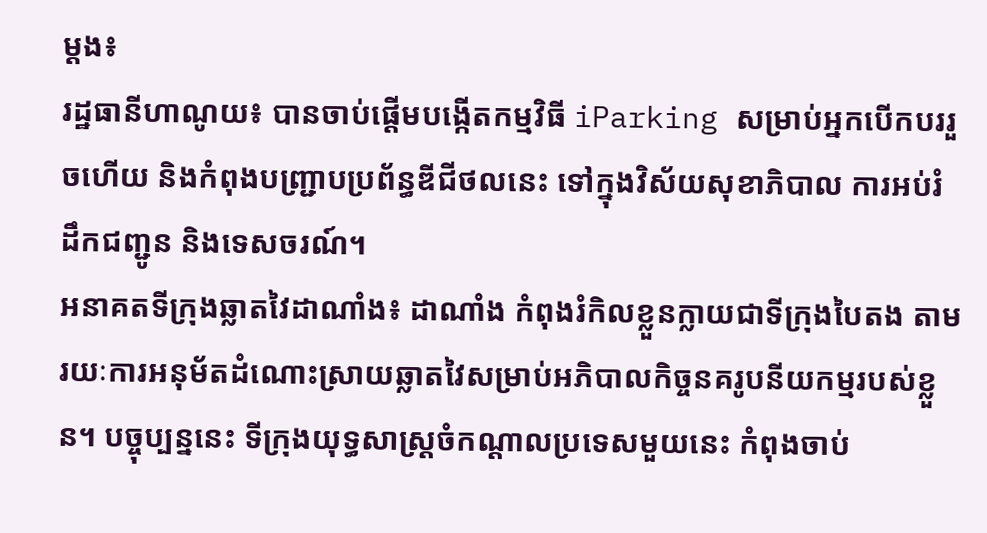ម្តង៖
រដ្ឋធានីហាណូយ៖ បានចាប់ផ្តើមបង្កើតកម្មវិធី iParking សម្រាប់អ្នកបើកបររួចហើយ និងកំពុងបញ្ជ្រាបប្រព័ន្ធឌីជីថលនេះ ទៅក្នុងវិស័យសុខាភិបាល ការអប់រំ ដឹកជញ្ជូន និងទេសចរណ៍។
អនាគតទីក្រុងឆ្លាតវៃដាណាំង៖ ដាណាំង កំពុងរំកិលខ្លួនក្លាយជាទីក្រុងបៃតង តាមរយៈការអនុម័តដំណោះស្រាយឆ្លាតវៃសម្រាប់អភិបាលកិច្ចនគរូបនីយកម្មរបស់ខ្លួន។ បច្ចុប្បន្ននេះ ទីក្រុងយុទ្ធសាស្ត្រចំកណ្តាលប្រទេសមួយនេះ កំពុងចាប់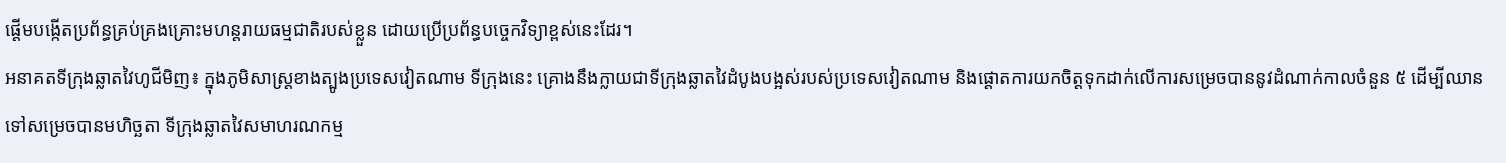ផ្តើមបង្កើតប្រព័ន្ធគ្រប់គ្រងគ្រោះមហន្តរាយធម្មជាតិរបស់ខ្លួន ដោយប្រើប្រព័ន្ធបច្ចេកវិទ្យាខ្ពស់នេះដែរ។
អនាគតទីក្រុងឆ្លាតវៃហូជីមិញ៖ ក្នុងភូមិសាស្ត្រខាងត្បូងប្រទេសវៀតណាម ទីក្រុងនេះ គ្រោងនឹងក្លាយជាទីក្រុងឆ្លាតវៃដំបូងបង្អស់របស់ប្រទេសវៀតណាម និងផ្តោតការយកចិត្តទុកដាក់លើការសម្រេចបាននូវដំណាក់កាលចំនួន ៥ ដើម្បីឈានទៅសម្រេចបានមហិច្ឆតា ទីក្រុងឆ្លាតវៃសមាហរណកម្ម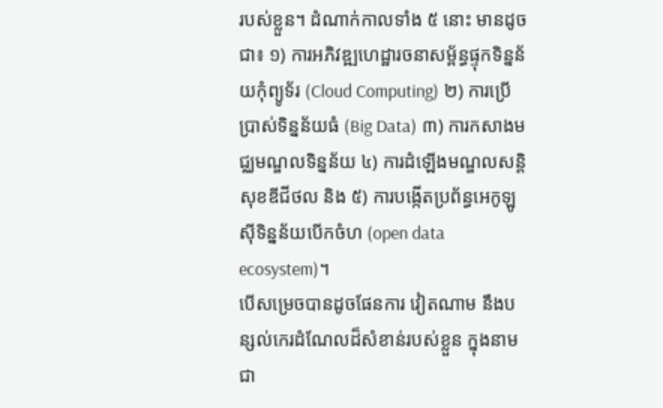របស់ខ្លួន។ ដំណាក់កាលទាំង ៥ នោះ មានដូចជា៖ ១) ការអភិវឌ្ឍហេដ្ឋារចនាសម្ព័ន្ធផ្ទុកទិន្នន័យកុំព្យូទ័រ (Cloud Computing) ២) ការប្រើប្រាស់ទិន្នន័យធំ (Big Data) ៣) ការកសាងមជ្ឈមណ្ឌលទិន្នន័យ ៤) ការដំឡើងមណ្ឌលសន្តិសុខឌីជីថល និង ៥) ការបង្កើតប្រព័ន្ធអេកូឡូស៊ីទិន្នន័យបើកចំហ (open data ecosystem)។
បើសម្រេចបានដូចផែនការ វៀតណាម នឹងបន្សល់កេរដំណែលដ៏សំខាន់របស់ខ្លួន ក្នុងនាមជា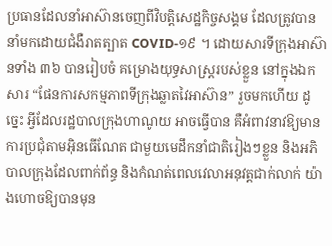ប្រធានដែលនាំអាស៊ានចេញពីវិបត្តិសេដ្ឋកិច្ចសង្គម ដែលត្រូវបាននាំមកដោយជំងឺរាតត្បាត COVID-១៩ ។ ដោយសារទីក្រុងអាស៊ានទាំង ៣៦ បានរៀបចំ គម្រោងយុទ្ធសាស្ត្ររបស់ខ្លួន នៅក្នុងឯកសារ “ផែនការសកម្មភាពទីក្រុងឆ្លាតវៃអាស៊ាន” រួចមកហើយ ដូច្នេះ អ្វីដែលរដ្ឋបាលក្រុងហាណូយ អាចធ្វើបាន គឺអំពាវនាវឱ្យមានការប្រជុំតាមអ៊ិនធើណែត ជាមួយមេដឹកនាំជាតិរៀងៗខ្លួន និងអភិបាលក្រុងដែលពាក់ព័ន្ធ និងកំណត់ពេលវេលាអនុវត្តជាក់លាក់ យ៉ាងហោចឱ្យបានមុន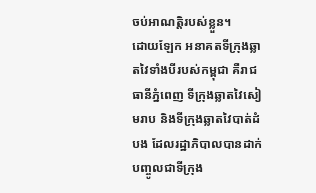ចប់អាណត្តិរបស់ខ្លួន។
ដោយឡែក អនាគតទីក្រុងឆ្លាតវៃទាំងបីរបស់កម្ពុជា គឺរាជធានីភ្នំពេញ ទីក្រុងឆ្លាតវៃសៀមរាប និងទីក្រុងឆ្លាតវៃបាត់ដំបង ដែលរដ្ឋាភិបាលបានដាក់បញ្ចូលជាទីក្រុង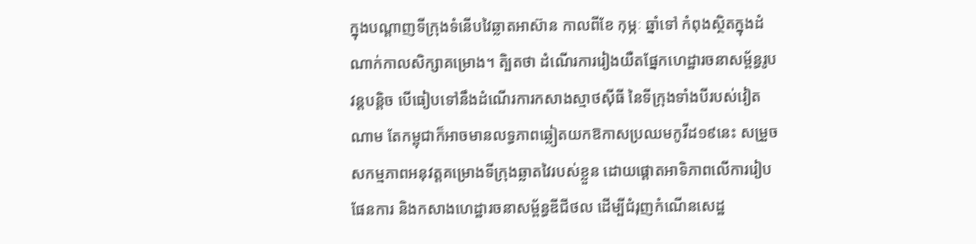ក្នុងបណ្តាញទីក្រុងទំនើបវៃឆ្លាតអាស៊ាន កាលពីខែ កុម្ភៈ ឆ្នាំទៅ កំពុងស្ថិតក្នុងដំណាក់កាលសិក្សាគម្រោង។ តិ្បតថា ដំណើរការរៀងយឺតផ្នែកហេដ្ឋារចនាសម្ព័ន្ធរូបវន្តបន្តិច បើធៀបទៅនឹងដំណើរការកសាងស្មាថស៊ីធី នៃទីក្រុងទាំងបីរបស់វៀតណាម តែកម្ពុជាក៏អាចមានលទ្ធភាពឆ្លៀតយកឱកាសប្រឈមកូវីដ១៩នេះ សម្រួចសកម្មភាពអនុវត្តគម្រោងទីក្រុងឆ្លាតវៃរបស់ខ្លួន ដោយផ្តោតអាទិភាពលើការរៀបផែនការ និងកសាងហេដ្ឋារចនាសម្ព័ន្ធឌីជីថល ដើម្បីជំរុញកំណើនសេដ្ឋ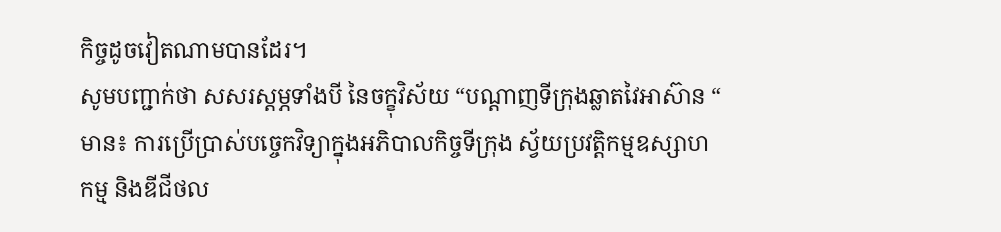កិច្ចដូចវៀតណាមបានដែរ។
សូមបញ្ជាក់ថា សសរស្តម្ភទាំងបី នៃចក្ខុវិស័យ “បណ្តាញទីក្រុងឆ្លាតវៃអាស៊ាន “ មាន៖ ការប្រើប្រាស់បច្ចេកវិទ្យាក្នុងអភិបាលកិច្ចទីក្រុង ស្វ័យប្រវត្តិកម្មឧស្សាហកម្ម និងឌីជីថល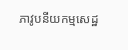ភាវូបនីយកម្មសេដ្ឋ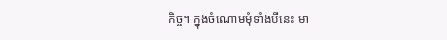កិច្ច។ ក្នុងចំណោមមុំទាំងបីនេះ មា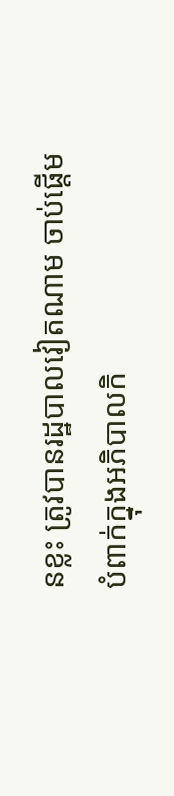នខ្លះ ត្រូវបានរដ្ឋបាលវៀតណាម ចាប់ផ្តើមបំពាក់ក្នុងអភិបាលកិ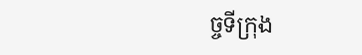ច្ចទីក្រុង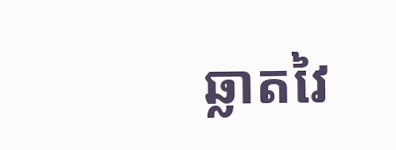ឆ្លាតវៃ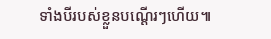ទាំងបីរបស់ខ្លួនបណ្តើរៗហើយ៕